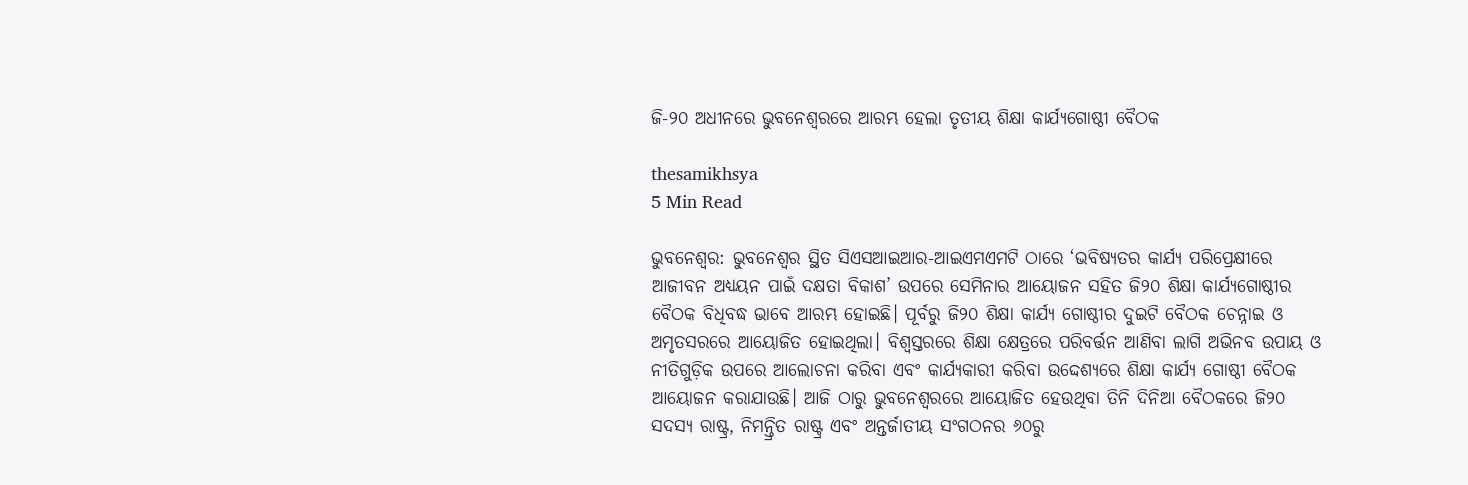ଜି-୨୦ ଅଧୀନରେ ଭୁବନେଶ୍ୱରରେ ଆରମ୍ଭ ହେଲା ତୃତୀୟ ଶିକ୍ଷା କାର୍ଯ୍ୟଗୋଷ୍ଠୀ ବୈଠକ

thesamikhsya
5 Min Read

ଭୁବନେଶ୍ୱର: ଭୁବନେଶ୍ୱର ସ୍ଥିତ ସିଏସଆଇଆର-ଆଇଏମଏମଟି ଠାରେ ‘ଭବିଷ୍ୟତର କାର୍ଯ୍ୟ ପରିପ୍ରେକ୍ଷୀରେ ଆଜୀବନ ଅଧ୍ୟୟନ ପାଇଁ ଦକ୍ଷତା ବିକାଶ’ ଉପରେ ସେମିନାର ଆୟୋଜନ ସହିତ ଜି୨୦ ଶିକ୍ଷା କାର୍ଯ୍ୟଗୋଷ୍ଠୀର ବୈଠକ ବିଧିବଦ୍ଧ ଭାବେ ଆରମ୍ଭ ହୋଇଛି। ପୂର୍ବରୁ ଜି୨୦ ଶିକ୍ଷା କାର୍ଯ୍ୟ ଗୋଷ୍ଠୀର ଦୁଇଟି ବୈଠକ ଚେନ୍ନାଇ ଓ ଅମୃତସରରେ ଆୟୋଜିତ ହୋଇଥିଲା। ବିଶ୍ୱସ୍ତରରେ ଶିକ୍ଷା କ୍ଷେତ୍ରରେ ପରିବର୍ତ୍ତନ ଆଣିବା ଲାଗି ଅଭିନବ ଉପାୟ ଓ ନୀତିଗୁଡ଼ିକ ଉପରେ ଆଲୋଚନା କରିବା ଏବଂ କାର୍ଯ୍ୟକାରୀ କରିବା ଉଦ୍ଦେଶ୍ୟରେ ଶିକ୍ଷା କାର୍ଯ୍ୟ ଗୋଷ୍ଠୀ ବୈଠକ ଆୟୋଜନ କରାଯାଉଛି। ଆଜି ଠାରୁ ଭୁବନେଶ୍ୱରରେ ଆୟୋଜିତ ହେଉଥିବା ତିନି ଦିନିଆ ବୈଠକରେ ଜି୨୦ ସଦସ୍ୟ ରାଷ୍ଟ୍ର, ନିମନ୍ତ୍ରିତ ରାଷ୍ଟ୍ର ଏବଂ ଅନ୍ତର୍ଜାତୀୟ ସଂଗଠନର ୬୦ରୁ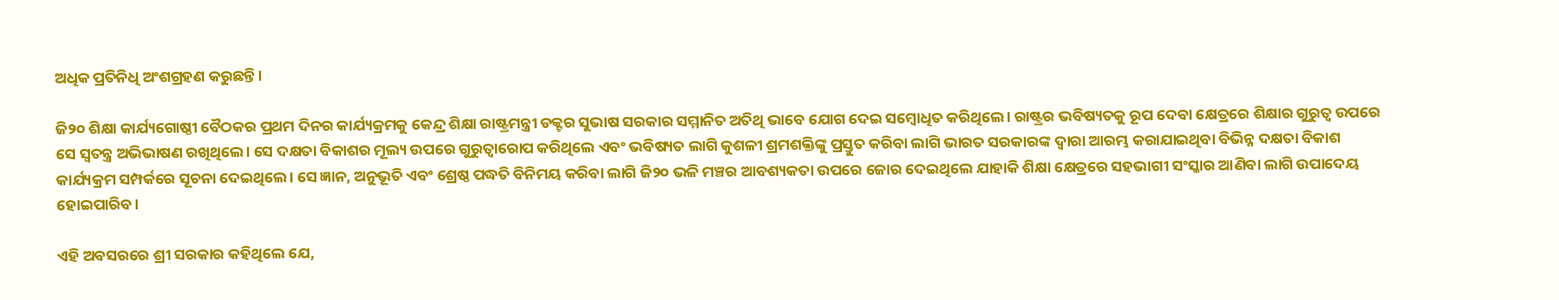ଅଧିକ ପ୍ରତିନିଧି ଅଂଶଗ୍ରହଣ କରୁଛନ୍ତି।

ଜି୨୦ ଶିକ୍ଷା କାର୍ଯ୍ୟଗୋଷ୍ଠୀ ବୈଠକର ପ୍ରଥମ ଦିନର କାର୍ଯ୍ୟକ୍ରମକୁ କେନ୍ଦ୍ର ଶିକ୍ଷା ରାଷ୍ଟ୍ରମନ୍ତ୍ରୀ ଡକ୍ଟର ସୁଭାଷ ସରକାର ସମ୍ମାନିତ ଅତିଥି ଭାବେ ଯୋଗ ଦେଇ ସମ୍ବୋଧିତ କରିଥିଲେ। ରାଷ୍ଟ୍ରର ଭବିଷ୍ୟତକୁ ରୂପ ଦେବା କ୍ଷେତ୍ରରେ ଶିକ୍ଷାର ଗୁରୁତ୍ୱ ଉପରେ ସେ ସ୍ୱତନ୍ତ୍ର ଅଭିଭାଷଣ ରଖିଥିଲେ। ସେ ଦକ୍ଷତା ବିକାଶର ମୂଲ୍ୟ ଉପରେ ଗୁରୁତ୍ୱାରୋପ କରିଥିଲେ ଏବଂ ଭବିଷ୍ୟତ ଲାଗି କୁଶଳୀ ଶ୍ରମଶକ୍ତିଙ୍କୁ ପ୍ରସ୍ତୁତ କରିବା ଲାଗି ଭାରତ ସରକାରଙ୍କ ଦ୍ୱାରା ଆରମ୍ଭ କରାଯାଇଥିବା ବିଭିନ୍ନ ଦକ୍ଷତା ବିକାଶ କାର୍ଯ୍ୟକ୍ରମ ସମ୍ପର୍କରେ ସୂଚନା ଦେଇଥିଲେ। ସେ ଜ୍ଞାନ, ଅନୁଭୂତି ଏବଂ ଶ୍ରେଷ୍ଠ ପଦ୍ଧତି ବିନିମୟ କରିବା ଲାଗି ଜି୨୦ ଭଳି ମଞ୍ଚର ଆବଶ୍ୟକତା ଉପରେ ଜୋର ଦେଇଥିଲେ ଯାହାକି ଶିକ୍ଷା କ୍ଷେତ୍ରରେ ସହଭାଗୀ ସଂସ୍କାର ଆଣିବା ଲାଗି ଉପାଦେୟ ହୋଇପାରିବ।

ଏହି ଅବସରରେ ଶ୍ରୀ ସରକାର କହିଥିଲେ ଯେ,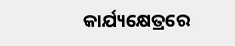କାର୍ଯ୍ୟକ୍ଷେତ୍ରରେ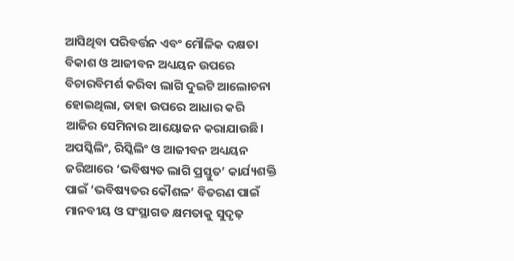ଆସିଥିବା ପରିବର୍ତ୍ତନ ଏବଂ ମୌଳିକ ଦକ୍ଷତା ବିକାଶ ଓ ଆଜୀବନ ଅଧ୍ୟୟନ ଉପରେ ବିଚାରବିମର୍ଶ କରିବା ଲାଗି ଦୁଇଟି ଆଲୋଚନା ହୋଇଥିଲା, ତାହା ଉପରେ ଆଧାର କରି ଆଜିର ସେମିନାର ଆୟୋଜନ କରାଯାଉଛି। ଅପସ୍କିଲିଂ, ରିସ୍କିଲିଂ ଓ ଆଜୀବନ ଅଧ୍ୟୟନ ଜରିଆରେ ‘ଭବିଷ୍ୟତ ଲାଗି ପ୍ରସ୍ତୁତ’ କାର୍ଯ୍ୟଶକ୍ତି ପାଇଁ ‘ଭବିଷ୍ୟତର କୌଶଳ’ ବିତରଣ ପାଇଁ ମାନବୀୟ ଓ ସଂସ୍ଥାଗତ କ୍ଷମତାକୁ ସୁଦୃଢ଼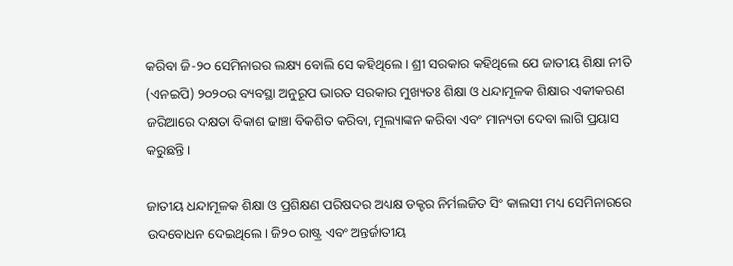କରିବା ଜି-୨୦ ସେମିନାରର ଲକ୍ଷ୍ୟ ବୋଲି ସେ କହିଥିଲେ। ଶ୍ରୀ ସରକାର କହିଥିଲେ ଯେ ଜାତୀୟ ଶିକ୍ଷା ନୀତି (ଏନଇପି) ୨୦୨୦ର ବ୍ୟବସ୍ଥା ଅନୁରୂପ ଭାରତ ସରକାର ମୁଖ୍ୟତଃ ଶିକ୍ଷା ଓ ଧନ୍ଦାମୂଳକ ଶିକ୍ଷାର ଏକୀକରଣ ଜରିଆରେ ଦକ୍ଷତା ବିକାଶ ଢାଞ୍ଚା ବିକଶିତ କରିବା, ମୂଲ୍ୟାଙ୍କନ କରିବା ଏବଂ ମାନ୍ୟତା ଦେବା ଲାଗି ପ୍ରୟାସ କରୁଛନ୍ତି।

ଜାତୀୟ ଧନ୍ଦାମୂଳକ ଶିକ୍ଷା ଓ ପ୍ରଶିକ୍ଷଣ ପରିଷଦର ଅଧ୍ୟକ୍ଷ ଡକ୍ଟର ନିର୍ମଲଜିତ ସିଂ କାଲସୀ ମଧ୍ୟ ସେମିନାରରେ ଉଦବୋଧନ ଦେଇଥିଲେ। ଜି୨୦ ରାଷ୍ଟ୍ର ଏବଂ ଅନ୍ତର୍ଜାତୀୟ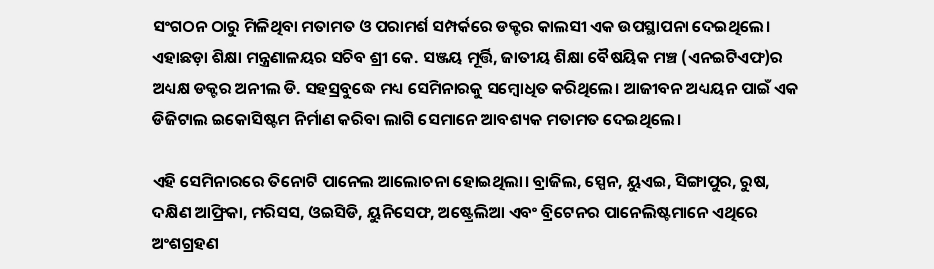ସଂଗଠନ ଠାରୁ ମିଳିଥିବା ମତାମତ ଓ ପରାମର୍ଶ ସମ୍ପର୍କରେ ଡକ୍ଟର କାଲସୀ ଏକ ଉପସ୍ଥାପନା ଦେଇଥିଲେ। ଏହାଛଡ଼ା ଶିକ୍ଷା ମନ୍ତ୍ରଣାଳୟର ସଚିବ ଶ୍ରୀ କେ. ସଞ୍ଜୟ ମୂର୍ତ୍ତି, ଜାତୀୟ ଶିକ୍ଷା ବୈଷୟିକ ମଞ୍ଚ (ଏନଇଟିଏଫ)ର ଅଧ୍ୟକ୍ଷ ଡକ୍ଟର ଅନୀଲ ଡି. ସହସ୍ରବୁଦ୍ଧେ ମଧ୍ୟ ସେମିନାରକୁ ସମ୍ବୋଧିତ କରିଥିଲେ। ଆଜୀବନ ଅଧ୍ୟୟନ ପାଇଁ ଏକ ଡିଜିଟାଲ ଇକୋସିଷ୍ଟମ ନିର୍ମାଣ କରିବା ଲାଗି ସେମାନେ ଆବଶ୍ୟକ ମତାମତ ଦେଇଥିଲେ।

ଏହି ସେମିନାରରେ ତିନୋଟି ପାନେଲ ଆଲୋଚନା ହୋଇଥିଲା। ବ୍ରାଜିଲ, ସ୍ପେନ, ୟୁଏଇ, ସିଙ୍ଗାପୁର, ରୁଷ, ଦକ୍ଷିଣ ଆଫ୍ରିକା, ମରିସସ, ଓଇସିଡି, ୟୁନିସେଫ, ଅଷ୍ଟ୍ରେଲିଆ ଏବଂ ବ୍ରିଟେନର ପାନେଲିଷ୍ଟମାନେ ଏଥିରେ ଅଂଶଗ୍ରହଣ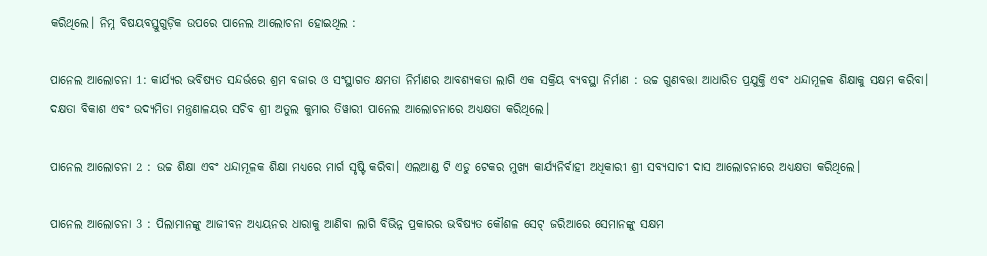କରିଥିଲେ। ନିମ୍ନ ବିଷୟବସ୍ତୁଗୁଡ଼ିକ ଉପରେ ପାନେଲ ଆଲୋଚନା ହୋଇଥିଲ :

ପାନେଲ ଆଲୋଚନା 1: କାର୍ଯ୍ୟର ଭବିଷ୍ୟତ ସନ୍ଦର୍ଭରେ ଶ୍ରମ ବଜାର ଓ ସଂସ୍ଥାଗତ କ୍ଷମତା ନିର୍ମାଣର ଆବଶ୍ୟକତା ଲାଗି ଏକ ସକ୍ରିୟ ବ୍ୟବସ୍ଥା ନିର୍ମାଣ : ଉଚ୍ଚ ଗୁଣବତ୍ତା ଆଧାରିତ ପ୍ରଯୁକ୍ତି ଏବଂ ଧନ୍ଦାମୂଳକ ଶିକ୍ଷାକୁ ସକ୍ଷମ କରିବା। ଦକ୍ଷତା ବିକାଶ ଏବଂ ଉଦ୍ୟମିତା ମନ୍ତ୍ରଣାଳୟର ସଚିବ ଶ୍ରୀ ଅତୁଲ କୁମାର ତିୱାରୀ ପାନେଲ ଆଲୋଚନାରେ ଅଧ୍ୟକ୍ଷତା କରିଥିଲେ।

ପାନେଲ ଆଲୋଚନା 2 : ଉଚ୍ଚ ଶିକ୍ଷା ଏବଂ ଧନ୍ଦାମୂଳକ ଶିକ୍ଷା ମଧ୍ୟରେ ମାର୍ଗ ସୃଷ୍ଟି କରିବା। ଏଲଆଣ୍ଡ ଟି ଏଡୁ ଟେକର ମୁଖ୍ୟ କାର୍ଯ୍ୟନିର୍ବାହୀ ଅଧିକାରୀ ଶ୍ରୀ ସବ୍ୟସାଚୀ ଦାସ ଆଲୋଚନାରେ ଅଧ୍ୟକ୍ଷତା କରିଥିଲେ।

ପାନେଲ ଆଲୋଚନା 3 : ପିଲାମାନଙ୍କୁ ଆଜୀବନ ଅଧ୍ୟୟନର ଧାରାକୁ ଆଣିବା ଲାଗି ବିଭିନ୍ନ ପ୍ରକାରର ଭବିଷ୍ୟତ କୌଶଳ ସେଟ୍‌ ଜରିଆରେ ସେମାନଙ୍କୁ ସକ୍ଷମ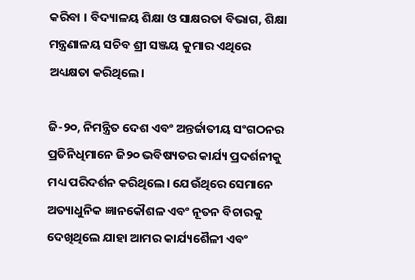କରିବା । ବିଦ୍ୟାଳୟ ଶିକ୍ଷା ଓ ସାକ୍ଷରତା ବିଭାଗ, ଶିକ୍ଷା ମନ୍ତ୍ରଣାଳୟ ସଚିବ ଶ୍ରୀ ସଞ୍ଜୟ କୁମାର ଏଥିରେ ଅଧ୍ୟକ୍ଷତା କରିଥିଲେ।

ଜି-୨୦, ନିମନ୍ତ୍ରିତ ଦେଶ ଏବଂ ଅନ୍ତର୍ଜାତୀୟ ସଂଗଠନର ପ୍ରତିନିଧିମାନେ ଜି୨୦ ଭବିଷ୍ୟତର କାର୍ଯ୍ୟ ପ୍ରଦର୍ଶନୀକୁ ମଧ୍ୟ ପରିଦର୍ଶନ କରିଥିଲେ। ଯେଉଁଥିରେ ସେମାନେ ଅତ୍ୟାଧୁନିକ ଜ୍ଞାନକୌଶଳ ଏବଂ ନୂତନ ବିଚାରକୁ ଦେଖିଥିଲେ ଯାହା ଆମର କାର୍ଯ୍ୟଶୈଳୀ ଏବଂ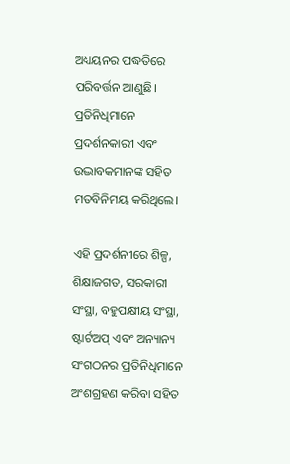ଅଧ୍ୟୟନର ପଦ୍ଧତିରେ ପରିବର୍ତ୍ତନ ଆଣୁଛି। ପ୍ରତିନିଧିମାନେ ପ୍ରଦର୍ଶନକାରୀ ଏବଂ ଉଦ୍ଭାବକମାନଙ୍କ ସହିତ ମତବିନିମୟ କରିଥିଲେ।

ଏହି ପ୍ରଦର୍ଶନୀରେ ଶିଳ୍ପ, ଶିକ୍ଷାଜଗତ, ସରକାରୀ ସଂସ୍ଥା, ବହୁପକ୍ଷୀୟ ସଂସ୍ଥା, ଷ୍ଟାର୍ଟଅପ୍‌ ଏବଂ ଅନ୍ୟାନ୍ୟ ସଂଗଠନର ପ୍ରତିନିଧିମାନେ ଅଂଶଗ୍ରହଣ କରିବା ସହିତ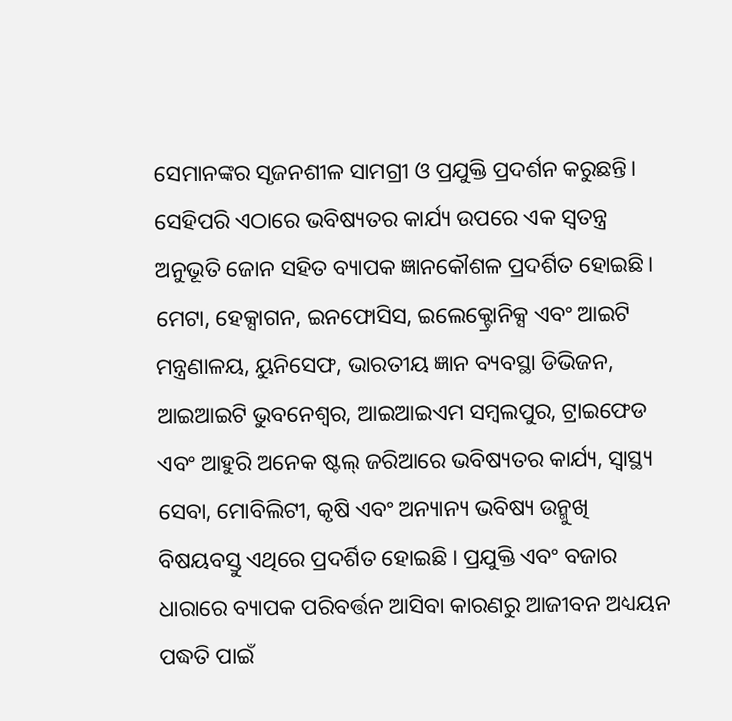ସେମାନଙ୍କର ସୃଜନଶୀଳ ସାମଗ୍ରୀ ଓ ପ୍ରଯୁକ୍ତି ପ୍ରଦର୍ଶନ କରୁଛନ୍ତି। ସେହିପରି ଏଠାରେ ଭବିଷ୍ୟତର କାର୍ଯ୍ୟ ଉପରେ ଏକ ସ୍ୱତନ୍ତ୍ର ଅନୁଭୂତି ଜୋନ ସହିତ ବ୍ୟାପକ ଜ୍ଞାନକୌଶଳ ପ୍ରଦର୍ଶିତ ହୋଇଛି। ମେଟା, ହେକ୍ସାଗନ, ଇନଫୋସିସ, ଇଲେକ୍ଟ୍ରୋନିକ୍ସ ଏବଂ ଆଇଟି ମନ୍ତ୍ରଣାଳୟ, ୟୁନିସେଫ, ଭାରତୀୟ ଜ୍ଞାନ ବ୍ୟବସ୍ଥା ଡିଭିଜନ, ଆଇଆଇଟି ଭୁବନେଶ୍ୱର, ଆଇଆଇଏମ ସମ୍ବଲପୁର, ଟ୍ରାଇଫେଡ ଏବଂ ଆହୁରି ଅନେକ ଷ୍ଟଲ୍‌ ଜରିଆରେ ଭବିଷ୍ୟତର କାର୍ଯ୍ୟ, ସ୍ୱାସ୍ଥ୍ୟ ସେବା, ମୋବିଲିଟୀ, କୃଷି ଏବଂ ଅନ୍ୟାନ୍ୟ ଭବିଷ୍ୟ ଉନ୍ମୁଖି ବିଷୟବସ୍ତୁ ଏଥିରେ ପ୍ରଦର୍ଶିତ ହୋଇଛି । ପ୍ରଯୁକ୍ତି ଏବଂ ବଜାର ଧାରାରେ ବ୍ୟାପକ ପରିବର୍ତ୍ତନ ଆସିବା କାରଣରୁ ଆଜୀବନ ଅଧ୍ୟୟନ ପଦ୍ଧତି ପାଇଁ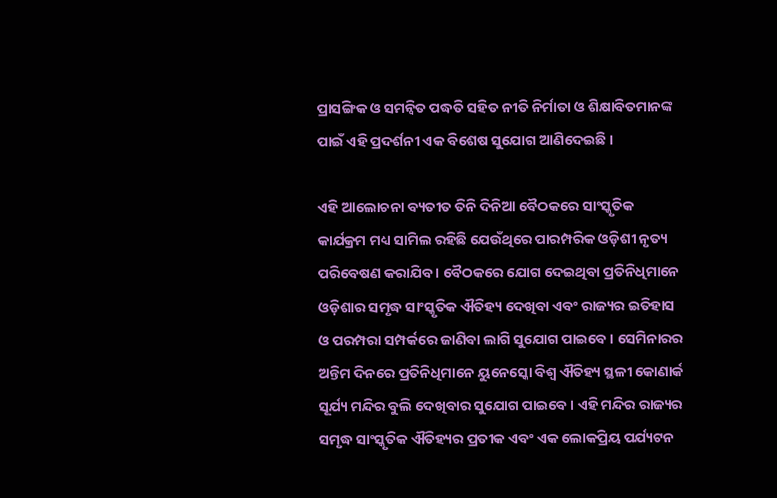ପ୍ରାସଙ୍ଗିକ ଓ ସମନ୍ୱିତ ପଦ୍ଧତି ସହିତ ନୀତି ନିର୍ମାତା ଓ ଶିକ୍ଷାବିତମାନଙ୍କ ପାଇଁ ଏହି ପ୍ରଦର୍ଶନୀ ଏକ ବିଶେଷ ସୁଯୋଗ ଆଣିଦେଇଛି ।

ଏହି ଆଲୋଚନା ବ୍ୟତୀତ ତିନି ଦିନିଆ ବୈଠକରେ ସାଂସ୍କୃତିକ କାର୍ଯକ୍ରମ ମଧ୍ୟ ସାମିଲ ରହିଛି ଯେଉଁଥିରେ ପାରମ୍ପରିକ ଓଡ଼ିଶୀ ନୃତ୍ୟ ପରିବେଷଣ କରାଯିବ । ବୈଠକରେ ଯୋଗ ଦେଇଥିବା ପ୍ରତିନିଧିମାନେ ଓଡ଼ିଶାର ସମୃଦ୍ଧ ସାଂସ୍କୃତିକ ଐତିହ୍ୟ ଦେଖିବା ଏବଂ ରାଜ୍ୟର ଇତିହାସ ଓ ପରମ୍ପରା ସମ୍ପର୍କରେ ଜାଣିବା ଲାଗି ସୁଯୋଗ ପାଇବେ । ସେମିନାରର ଅନ୍ତିମ ଦିନରେ ପ୍ରତିନିଧିମାନେ ୟୁନେସ୍କୋ ବିଶ୍ୱ ଐତିହ୍ୟ ସ୍ଥଳୀ କୋଣାର୍କ ସୂର୍ଯ୍ୟ ମନ୍ଦିର ବୁଲି ଦେଖିବାର ସୁଯୋଗ ପାଇବେ । ଏହି ମନ୍ଦିର ରାଜ୍ୟର ସମୃଦ୍ଧ ସାଂସ୍କୃତିକ ଐତିହ୍ୟର ପ୍ରତୀକ ଏବଂ ଏକ ଲୋକପ୍ରିୟ ପର୍ଯ୍ୟଟନ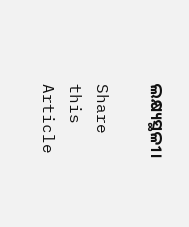ଲକ୍ଷ୍ୟସ୍ଥଳୀ।

Share this Article